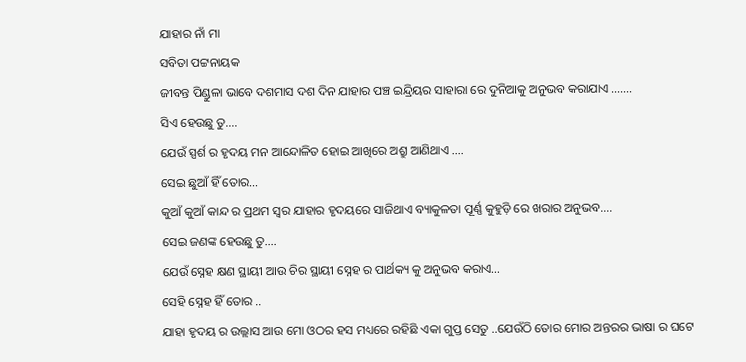ଯାହାର ନାଁ ମା
ସବିତା ପଟ୍ଟନାୟକ
ଜୀବନ୍ତ ପିଣ୍ଡୁଳା ଭାବେ ଦଶମାସ ଦଶ ଦିନ ଯାହାର ପଞ୍ଚ ଇନ୍ଦ୍ରିୟର ସାହାରା ରେ ଦୁନିଆକୁ ଅନୁଭବ କରାଯାଏ …….
ସିଏ ହେଉଛୁ ତୁ….
ଯେଉଁ ସ୍ପର୍ଶ ର ହୃଦୟ ମନ ଆନ୍ଦୋଳିତ ହୋଇ ଆଖିରେ ଅଶ୍ରୁ ଆଣିଥାଏ ….
ସେଇ ଛୁଆଁ ହିଁ ତୋର…
କୁଆଁ କୁଆଁ କାନ୍ଦ ର ପ୍ରଥମ ସ୍ଵର ଯାହାର ହୃଦୟରେ ସାଜିଥାଏ ବ୍ୟାକୁଳତା ପୂର୍ଣ୍ଣ କୁହୁଡ଼ି ରେ ଖରାର ଅନୁଭବ….
ସେଇ ଜଣଙ୍କ ହେଉଛୁ ତୁ….
ଯେଉଁ ସ୍ନେହ କ୍ଷଣ ସ୍ଥାୟୀ ଆଉ ଚିର ସ୍ଥାୟୀ ସ୍ନେହ ର ପାର୍ଥକ୍ୟ କୁ ଅନୁଭବ କରାଏ…
ସେହି ସ୍ନେହ ହିଁ ତୋର ..
ଯାହା ହୃଦୟ ର ଉଲ୍ଲାସ ଆଉ ମୋ ଓଠର ହସ ମଧ୍ୟରେ ରହିଛି ଏକା ଗୁପ୍ତ ସେତୁ ..ଯେଉଁଠି ତୋର ମୋର ଅନ୍ତରର ଭାଷା ର ଘଟେ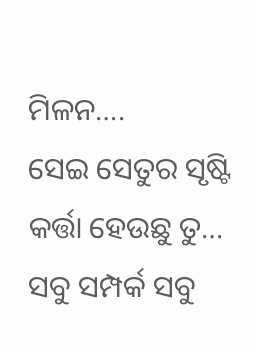ମିଳନ….
ସେଇ ସେତୁର ସୃଷ୍ଟି କର୍ତ୍ତା ହେଉଛୁ ତୁ…
ସବୁ ସମ୍ପର୍କ ସବୁ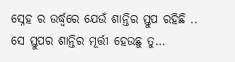ସ୍ନେହ ର ଉର୍ଦ୍ଧ୍ଵରେ ଯେଉଁ ଶାନ୍ତିର ସ୍ତୁପ ରହିଛି ..
ସେ ସ୍ତୁପର ଶାନ୍ତିର ମୂର୍ତ୍ତୀ ହେଉଛୁ ତୁ…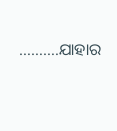……….ଯାହାର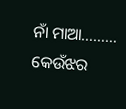ନାଁ ମାଆ………
କେଉଁଝର